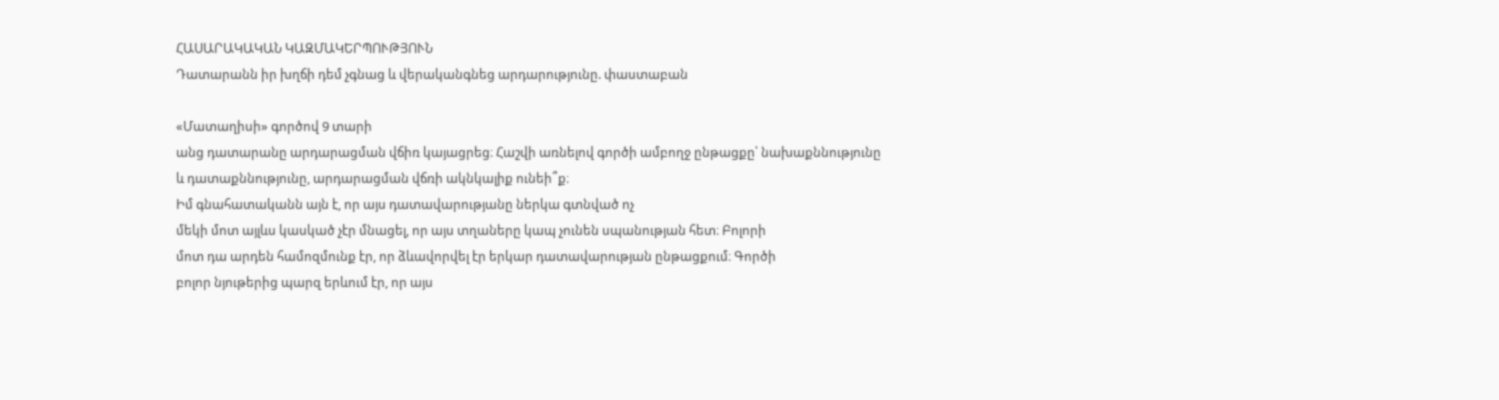ՀԱՍԱՐԱԿԱԿԱՆ ԿԱԶՄԱԿԵՐՊՈՒԹՅՈՒՆ
Դատարանն իր խղճի դեմ չգնաց և վերականգնեց արդարությունը. փաստաբան

«Մատաղիսի» գործով 9 տարի
անց դատարանը արդարացման վճիռ կայացրեց։ Հաշվի առնելով գործի ամբողջ ընթացքը՝ նախաքննությունը
և դատաքննությունը, արդարացման վճռի ակնկալիք ունեի՞ք։
Իմ գնահատականն այն է, որ այս դատավարությանը ներկա գտնված ոչ
մեկի մոտ այլևս կասկած չէր մնացել, որ այս տղաները կապ չունեն սպանության հետ։ Բոլորի
մոտ դա արդեն համոզմունք էր, որ ձևավորվել էր երկար դատավարության ընթացքում։ Գործի
բոլոր նյութերից պարզ երևում էր, որ այս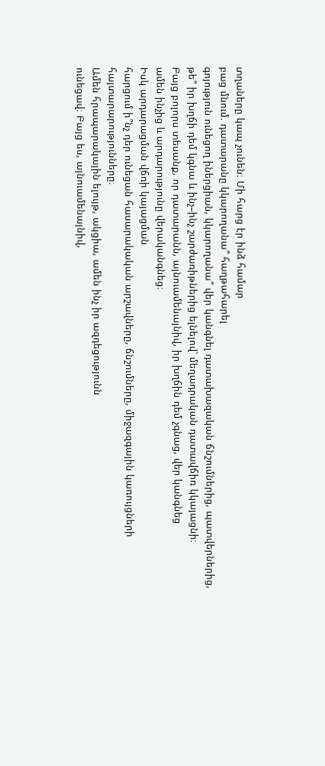տղաները կապ չունեն։ Մի հարց էր ինձ համար
բաց մնում. դատարանը կկարողանա՞ հաղթահարել
գոյություն ունեցող իներցիան, կկարողանա՞ վեր կանգնել դատախազական ճնշումներից, պատվերներից,
թե՞ իր խղճի դեմ կգնա և ինչ–ինչ շարժառիթներից ելնելով՝ մեղադրական դատավճիռ կկայացնի։
Բայց բոլորս տեսանք, որ դատարանն, այնուամենայնիվ, իր խղճին դեմ չգնաց, վեր կանգնեց
ամեն ինչից և արդարությունը վերականգնեց։
Իսկ արդարացման վճռի կայացման
հարցում ի՞նչ դեր ունեցան հասարակական արշավները, ճնշումները, միջազգային կառույցների
հայտարարությունները։
Ամեն հրապարակային ելույթ, ակցիա, ամեն ինչ իր ազդեցությունն
ունեցավ։ Բայց ես, այնուամենայնիվ,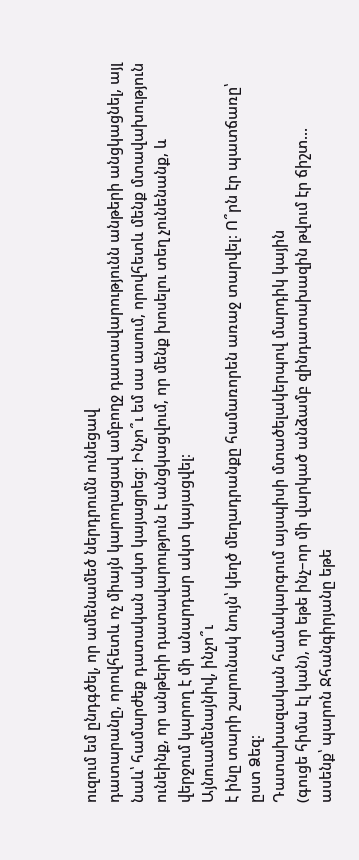ուզում եմ ընդգծել, որ ամենամեծ ներդրումն ունեցավ
դատարանը, որովհետև ոչ միայն կարողացավ ամբողջ դատավարությունն անթերի անցկացնել, այլ
նաև՝ համարժեք դատական ակտ կայացրեց։ Ինչո՞ւ եմ սա ասում, որովհետև մենք մտավախություն
ունեինք, որ անթերի դատավարություն է անցկացվում, որ մենք խոսելու տեղ չունենանք, և
վերջում կարող է մի անարդար ակտ կայացվել։
Այնուամենայնիվ, ինչո՞ւ
է ինը տարի շարունակ նույն՝ կեղծ մեղադրանքը համառորեն առաջ տարվել։ Ո՞րն էր պատճառը՝
ըստ Ձեզ։
Դատախազական համակարգում այսպիսի մտածելակերպով մարդիկ կային
(գուցե հիմա էլ կան), որ եթե ինչ–որ մի վարկած անձամբ զինդատախազին թվում էր ճիշտ...
ասենք՝ պարոն Ջհանգիրյանը եթե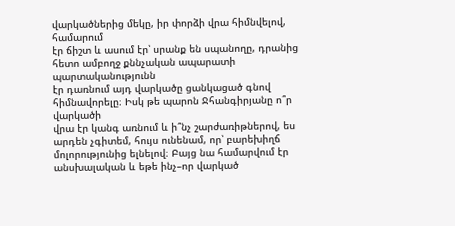վարկածներից մեկը, իր փորձի վրա հիմնվելով, համարում
էր ճիշտ և ասում էր՝ սրանք են սպանողը, դրանից հետո ամբողջ քննչական ապարատի պարտականությունն
էր դառնում այդ վարկածը ցանկացած գնով հիմնավորելը։ Իսկ թե պարոն Ջհանգիրյանը ո՞ր վարկածի
վրա էր կանգ առնում և ի՞նչ շարժառիթներով, ես արդեն չգիտեմ, հույս ունենամ, որ՝ բարեխիղճ
մոլորությունից ելնելով։ Բայց նա համարվում էր անսխալական և եթե ինչ–որ վարկած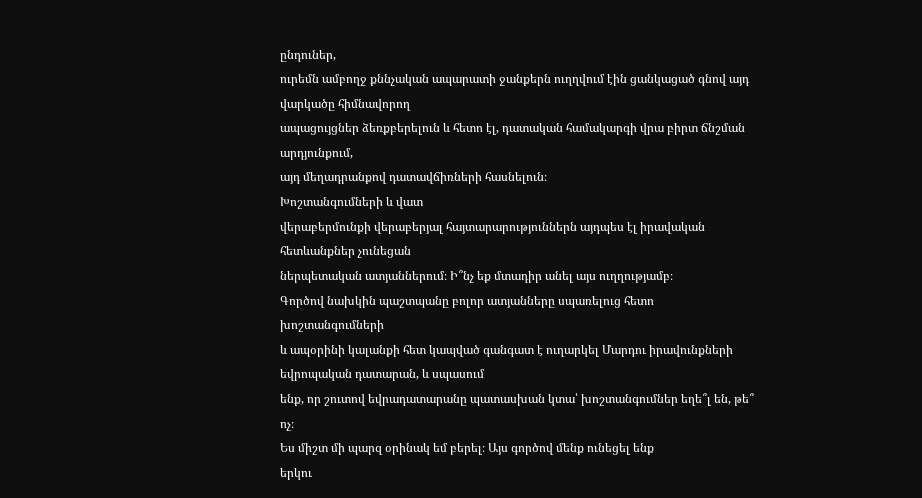ընդուներ,
ուրեմն ամբողջ քննչական ապարատի ջանքերն ուղղվում էին ցանկացած գնով այդ վարկածը հիմնավորող
ապացույցներ ձեռքբերելուն և հետո էլ, դատական համակարգի վրա բիրտ ճնշման արդյունքում,
այդ մեղադրանքով դատավճիռների հասնելուն։
Խոշտանգումների և վատ
վերաբերմունքի վերաբերյալ հայտարարություններն այդպես էլ իրավական հետևանքներ չունեցան
ներպետական ատյաններում։ Ի՞նչ եք մտադիր անել այս ուղղությամբ։
Գործով նախկին պաշտպանը բոլոր ատյանները սպառելուց հետո խոշտանգումների
և ապօրինի կալանքի հետ կապված գանգատ է ուղարկել Մարդու իրավունքների եվրոպական դատարան, և սպասում
ենք, որ շուտով եվրադատարանը պատասխան կտա՝ խոշտանգումներ եղե՞լ են, թե՞ ոչ։
Ես միշտ մի պարզ օրինակ եմ բերել։ Այս գործով մենք ունեցել ենք
երկու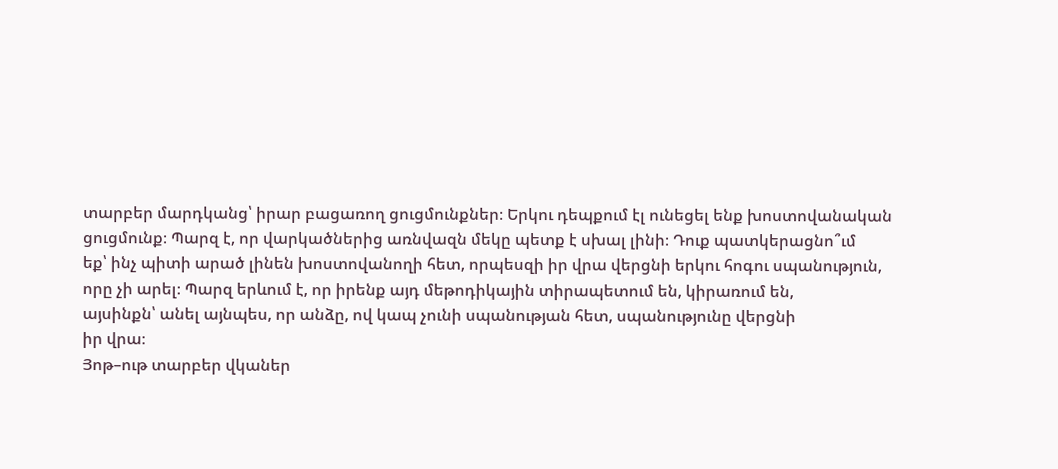տարբեր մարդկանց՝ իրար բացառող ցուցմունքներ։ Երկու դեպքում էլ ունեցել ենք խոստովանական
ցուցմունք։ Պարզ է, որ վարկածներից առնվազն մեկը պետք է սխալ լինի։ Դուք պատկերացնո՞ւմ
եք՝ ինչ պիտի արած լինեն խոստովանողի հետ, որպեսզի իր վրա վերցնի երկու հոգու սպանություն,
որը չի արել։ Պարզ երևում է, որ իրենք այդ մեթոդիկային տիրապետում են, կիրառում են,
այսինքն՝ անել այնպես, որ անձը, ով կապ չունի սպանության հետ, սպանությունը վերցնի
իր վրա։
Յոթ–ութ տարբեր վկաներ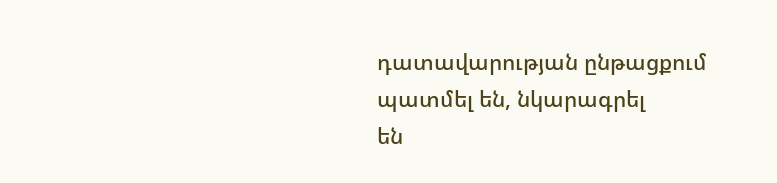դատավարության ընթացքում պատմել են, նկարագրել
են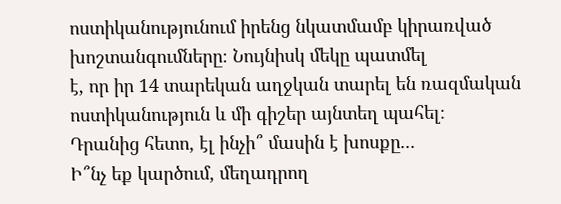ոստիկանությունում իրենց նկատմամբ կիրառված խոշտանգումները։ Նույնիսկ մեկը պատմել
է, որ իր 14 տարեկան աղջկան տարել են ռազմական ոստիկանություն և մի գիշեր այնտեղ պահել։
Դրանից հետո, էլ ինչի՞ մասին է խոսքը...
Ի՞նչ եք կարծում, մեղադրող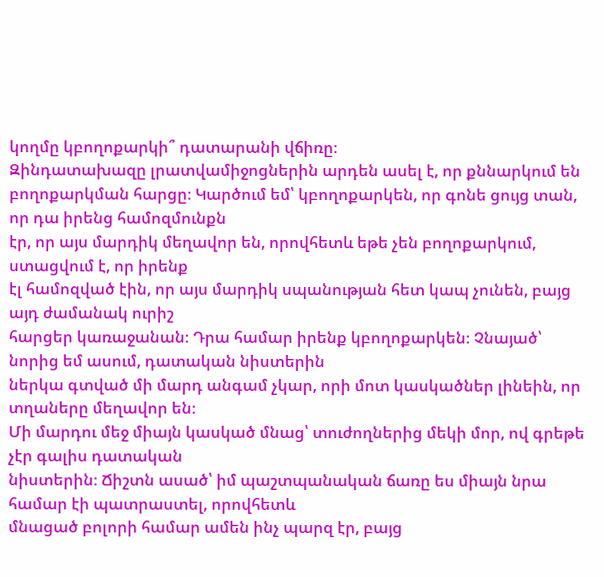կողմը կբողոքարկի՞ դատարանի վճիռը։
Զինդատախազը լրատվամիջոցներին արդեն ասել է, որ քննարկում են
բողոքարկման հարցը։ Կարծում եմ՝ կբողոքարկեն, որ գոնե ցույց տան, որ դա իրենց համոզմունքն
էր, որ այս մարդիկ մեղավոր են, որովհետև եթե չեն բողոքարկում, ստացվում է, որ իրենք
էլ համոզված էին, որ այս մարդիկ սպանության հետ կապ չունեն, բայց այդ ժամանակ ուրիշ
հարցեր կառաջանան։ Դրա համար իրենք կբողոքարկեն։ Չնայած՝ նորից եմ ասում, դատական նիստերին
ներկա գտված մի մարդ անգամ չկար, որի մոտ կասկածներ լինեին, որ տղաները մեղավոր են։
Մի մարդու մեջ միայն կասկած մնաց՝ տուժողներից մեկի մոր, ով գրեթե չէր գալիս դատական
նիստերին։ Ճիշտն ասած՝ իմ պաշտպանական ճառը ես միայն նրա համար էի պատրաստել, որովհետև
մնացած բոլորի համար ամեն ինչ պարզ էր, բայց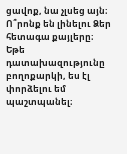ցավոք, նա չլսեց այն։
Ո՞րոնք են լինելու Ձեր
հետագա քայլերը։
Եթե դատախազությունը բողոքարկի, ես էլ փորձելու եմ պաշտպանել։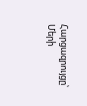Հարցազրույցը՝ Մերի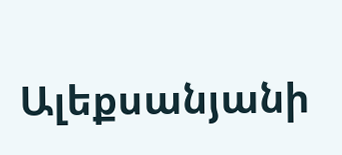Ալեքսանյանի